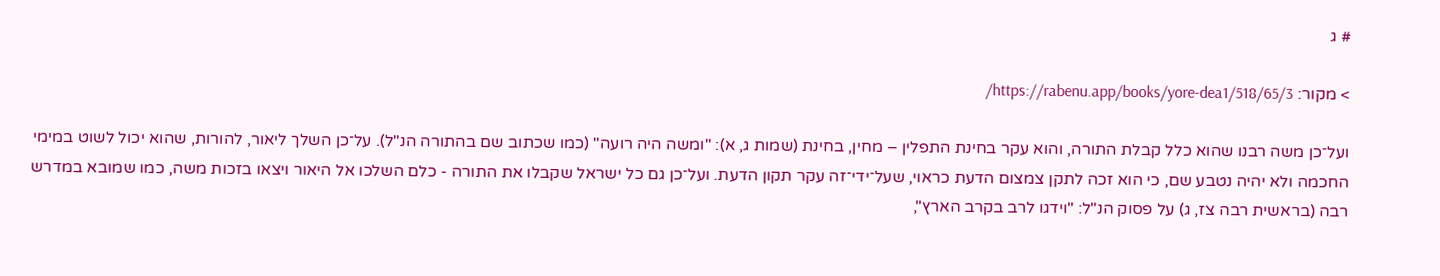# ג

> מקור: https://rabenu.app/books/yore-dea1/518/65/3/

ועל־כן משה רבנו שהוא כלל קבלת התורה, והוא עקר בחינת התפלין – מחין, בחינת (שמות ג, א): "ומשה היה רועה" (כמו שכתוב שם בהתורה הנ"ל). על־כן השלך ליאור, להורות, שהוא יכול לשוט במימי החכמה ולא יהיה נטבע שם, כי הוא זכה לתקן צמצום הדעת כראוי, שעל־ידי־זה עקר תקון הדעת. ועל־כן גם כל ישראל שקבלו את התורה - כלם השלכו אל היאור ויצאו בזכות משה, כמו שמובא במדרש רבה (בראשית רבה צז, ג) על פסוק הנ"ל: "וידגו לרב בקרב הארץ",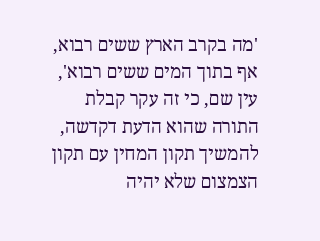'מה בקרב הארץ ששים רבוא, אף בתוך המים ששים רבוא', עין שם, כי זה עקר קבלת התורה שהוא הדעת דקדשה, להמשיך תקון המחין עם תקון הצמצום שלא יהיה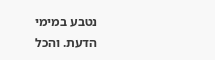נטבע במימי הדעת. והכל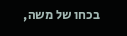בכחו של משה,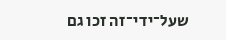שעל־ידי־זה זכו גם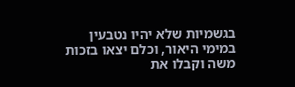בגשמיות שלא יהיו נטבעין במימי היאור, וכלם יצאו בזכות משה וקבלו את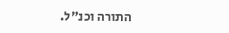התורה וכנ"ל.